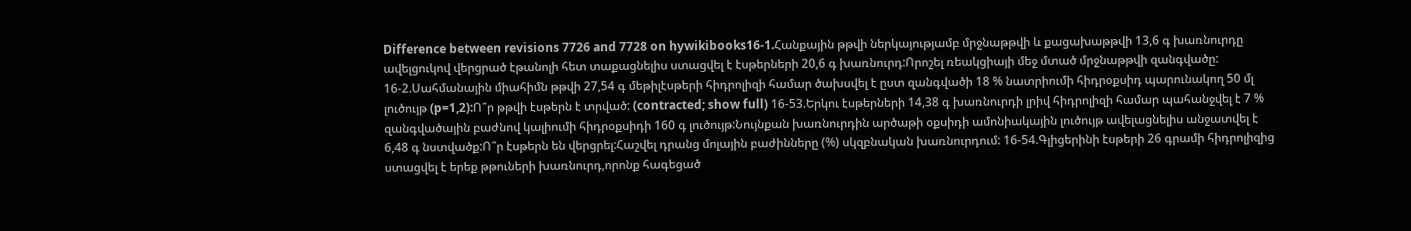Difference between revisions 7726 and 7728 on hywikibooks16-1.Հանքային թթվի ներկայությամբ մրջնաթթվի և քացախաթթվի 13,6 գ խառնուրդը ավելցուկով վերցրած էթանոլի հետ տաքացնելիս ստացվել է էսթերների 20,6 գ խառնուրդ:Որոշել ռեակցիայի մեջ մտած մրջնաթթվի զանգվածը: 16-2.Սահմանային միահիմն թթվի 27,54 գ մեթիլէսթերի հիդրոլիզի համար ծախսվել է ըստ զանգվածի 18 % նատրիումի հիդրօքսիդ պարունակող 50 մլ լուծույթ (p=1,2):Ո՞ր թթվի էսթերն է տրված: (contracted; show full) 16-53.Երկու էսթերների 14,38 գ խառնուրդի լրիվ հիդրոլիզի համար պահանջվել է 7 % զանգվածային բաժնով կալիումի հիդրօքսիդի 160 գ լուծույթ:Նույնքան խառնուրդին արծաթի օքսիդի ամոնիակային լուծույթ ավելացնելիս անջատվել է 6,48 գ նստվածք:Ո՞ր էսթերն են վերցրել:Հաշվել դրանց մոլային բաժինները (%) սկզբնական խառնուրդում: 16-54.Գլիցերինի էսթերի 26 գրամի հիդրոլիզից ստացվել է երեք թթուների խառնուրդ,որոնք հագեցած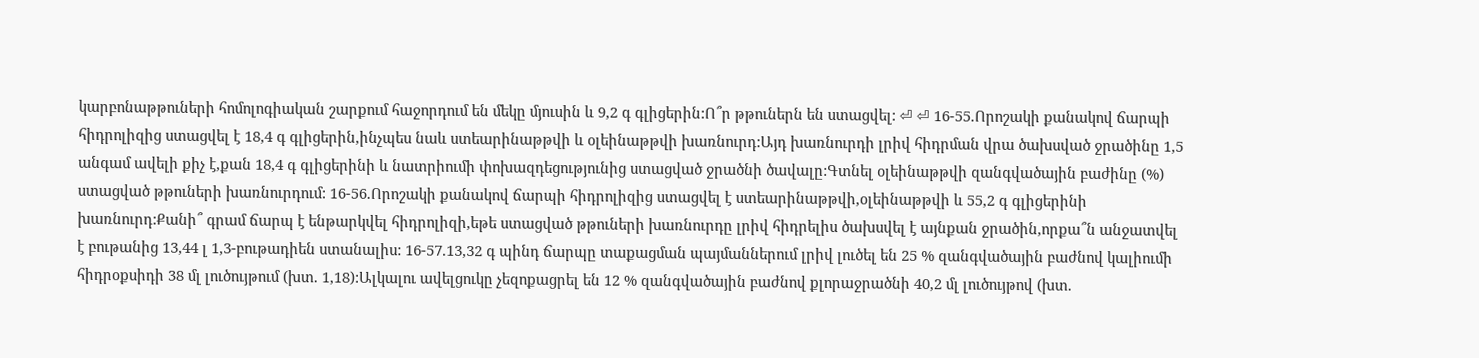կարբոնաթթուների հոմոլոգիական շարքում հաջորդում են մեկը մյուսին և 9,2 գ գլիցերին:Ո՞ր թթուներն են ստացվել: ⏎ ⏎ 16-55.Որոշակի քանակով ճարպի հիդրոլիզից ստացվել է 18,4 գ գլիցերին,ինչպես նաև ստեարինաթթվի և օլեինաթթվի խառնուրդ:Այդ խառնուրդի լրիվ հիդրման վրա ծախսված ջրածինը 1,5 անգամ ավելի քիչ է,քան 18,4 գ գլիցերինի և նատրիումի փոխազդեցությունից ստացված ջրածնի ծավալը:Գտնել օլեինաթթվի զանգվածային բաժինը (%) ստացված թթուների խառնուրդում: 16-56.Որոշակի քանակով ճարպի հիդրոլիզից ստացվել է ստեարինաթթվի,օլեինաթթվի և 55,2 գ գլիցերինի խառնուրդ:Քանի՞ գրամ ճարպ է ենթարկվել հիդրոլիզի,եթե ստացված թթուների խառնուրդը լրիվ հիդրելիս ծախսվել է այնքան ջրածին,որքա՞ն անջատվել է բութանից 13,44 լ 1,3-բութադիեն ստանալիս: 16-57.13,32 գ պինդ ճարպը տաքացման պայմաններում լրիվ լուծել են 25 % զանգվածային բաժնով կալիումի հիդրօքսիդի 38 մլ լուծույթում (խտ. 1,18):Ալկալու ավելցուկը չեզոքացրել են 12 % զանգվածային բաժնով քլորաջրածնի 40,2 մլ լուծույթով (խտ.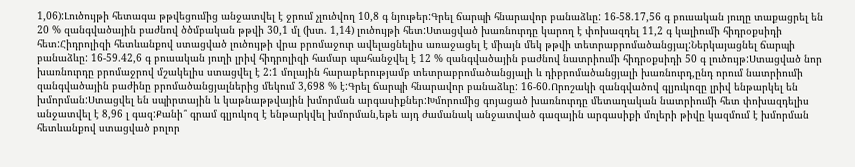1,06):Լուծույթի հետագա թթվեցումից անջատվել է ջրում չլուծվող 10,8 գ նյութեր:Գրել ճարպի հնարավոր բանաձևը: 16-58.17,56 գ բուսական յուղը տաքացրել են 20 % զանգվածային բաժնով ծծմբական թթվի 30,1 մլ (խտ. 1,14) լուծույթի հետ:Ստացված խառնուրդը կարող է փոխազդել 11,2 գ կալիումի հիդրօքսիդի հետ:Հիդրոլիզի հետևանքով ստացված լուծույթի վրա բրոմաջուր ավելացնելիս առաջացել է միայն մեկ թթվի տետրաբրոմածանցյալ:Ներկայացնել ճարպի բանաձևը: 16-59.42,6 գ բուսական յուղի լրիվ հիդրոլիզի համար պահանջվել է 12 % զանգվածային բաժնով նատրիումի հիդրօքսիդի 50 գ լուծույթ:Ստացված նոր խառնուրդը բրոմաջրով մշակելիս ստացվել է 2:1 մոլային հարաբերությամբ տետրաբրոմածանցյալի և դիբրոմածանցյալի խառնուրդ,ընդ որում նատրիումի զանգվածային բաժինը բրոմածանցյալներից մեկում 3,698 % է:Գրել ճարպի հնարավոր բանաձևը: 16-60.Որոշակի զանգվածով գլյուկոզը լրիվ ենթարկել են խմորման:Ստացվել են սպիրտային և կաթնաթթվային խմորման արգասիքներ:Խմորումից գոյացած խառնուրդը մետաղական նատրիումի հետ փոխազդելիս անջատվել է 8,96 լ գազ:Քանի՞ գրամ գլյուկոզ է ենթարկվել խմորման,եթե այդ ժամանակ անջատված գազային արգասիքի մոլերի թիվը կազմում է խմորման հետևանքով ստացված բոլոր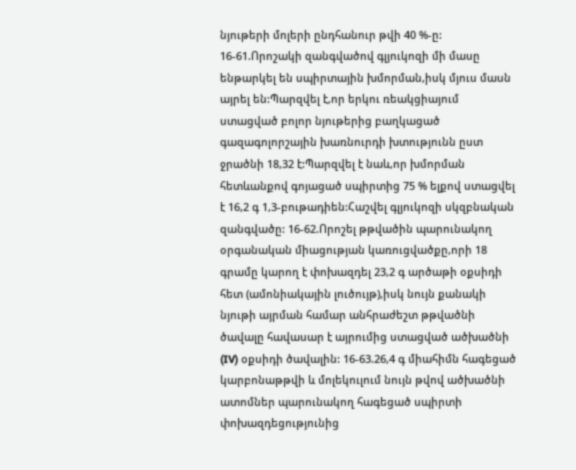նյութերի մոլերի ընդհանուր թվի 40 %-ը: 16-61.Որոշակի զանգվածով գլյուկոզի մի մասը ենթարկել են սպիրտային խմորման,իսկ մյուս մասն այրել են:Պարզվել է,որ երկու ռեակցիայում ստացված բոլոր նյութերից բաղկացած գազագոլորշային խառնուրդի խտությունն ըստ ջրածնի 18,32 է:Պարզվել է նաև,որ խմորման հետևանքով գոյացած սպիրտից 75 % ելքով ստացվել է 16,2 գ 1,3-բութադիեն:Հաշվել գլյուկոզի սկզբնական զանգվածը: 16-62.Որոշել թթվածին պարունակող օրգանական միացության կառուցվածքը,որի 18 գրամը կարող է փոխազդել 23,2 գ արծաթի օքսիդի հետ (ամոնիակային լուծույթ),իսկ նույն քանակի նյութի այրման համար անհրաժեշտ թթվածնի ծավալը հավասար է այրումից ստացված ածխածնի (IV) օքսիդի ծավալին: 16-63.26,4 գ միահիմն հագեցած կարբոնաթթվի և մոլեկուլում նույն թվով ածխածնի ատոմներ պարունակող հագեցած սպիրտի փոխազդեցությունից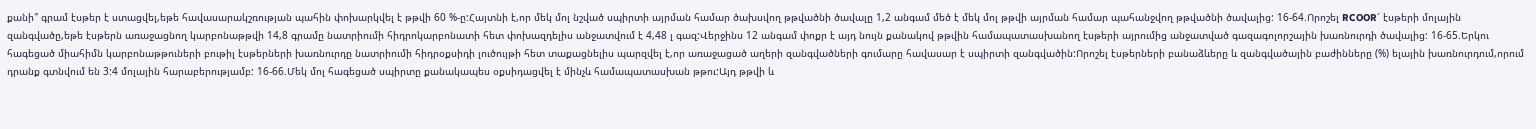քանի՞ գրամ էսթեր է ստացվել,եթե հավասարակշռության պահին փոխարկվել է թթվի 60 %-ը:Հայտնի է,որ մեկ մոլ նշված սպիրտի այրման համար ծախսվող թթվածնի ծավալը 1,2 անգամ մեծ է մեկ մոլ թթվի այրման համար պահանջվող թթվածնի ծավալից: 16-64.Որոշել RCOOR՜ էսթերի մոլային զանգվածը,եթե էսթերն առաջացնող կարբոնաթթվի 14,8 գրամը նատրիումի հիդրոկարբոնատի հետ փոխազդելիս անջատվում է 4,48 լ գազ:Վերջինս 12 անգամ փոքր է այդ նույն քանակով թթվին համապատասխանող էսթերի այրումից անջատված գազագոլորշային խառնուրդի ծավալից: 16-65.Երկու հագեցած միահիմն կարբոնաթթուների բութիլ էսթերների խառնուրդը նատրիումի հիդրօքսիդի լուծույթի հետ տաքացնելիս պարզվել է,որ առաջացած աղերի զանգվածների գումարը հավասար է սպիրտի զանգվածին:Որոշել էսթերների բանաձևերը և զանգվածային բաժինները (%) ելային խառնուրդում,որում դրանք գտնվում են 3:4 մոլային հարաբերությամբ: 16-66.Մեկ մոլ հագեցած սպիրտը քանակապես օքսիդացվել է մինչև համապատասխան թթու:Այդ թթվի և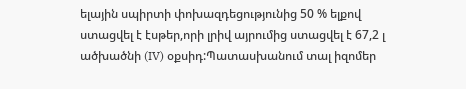ելային սպիրտի փոխազդեցությունից 50 % ելքով ստացվել է էսթեր,որի լրիվ այրումից ստացվել է 67,2 լ ածխածնի (IV) օքսիդ:Պատասխանում տալ իզոմեր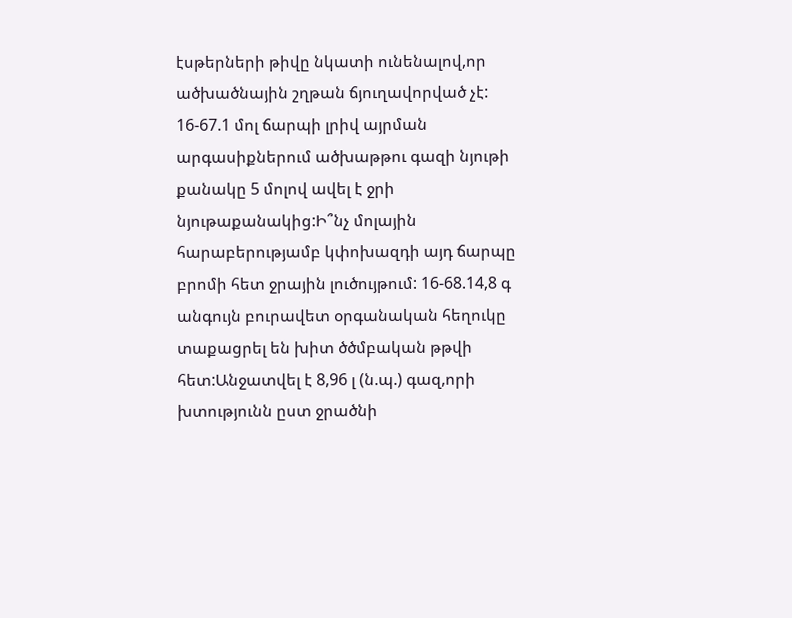էսթերների թիվը նկատի ունենալով,որ ածխածնային շղթան ճյուղավորված չէ: 16-67.1 մոլ ճարպի լրիվ այրման արգասիքներում ածխաթթու գազի նյութի քանակը 5 մոլով ավել է ջրի նյութաքանակից:Ի՞նչ մոլային հարաբերությամբ կփոխազդի այդ ճարպը բրոմի հետ ջրային լուծույթում: 16-68.14,8 գ անգույն բուրավետ օրգանական հեղուկը տաքացրել են խիտ ծծմբական թթվի հետ:Անջատվել է 8,96 լ (ն.պ.) գազ,որի խտությունն ըստ ջրածնի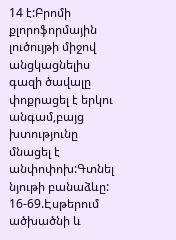14 է:Բրոմի քլորոֆորմային լուծույթի միջով անցկացնելիս գազի ծավալը փոքրացել է երկու անգամ,բայց խտությունը մնացել է անփոփոխ:Գտնել նյութի բանաձևը: 16-69.Էսթերում ածխածնի և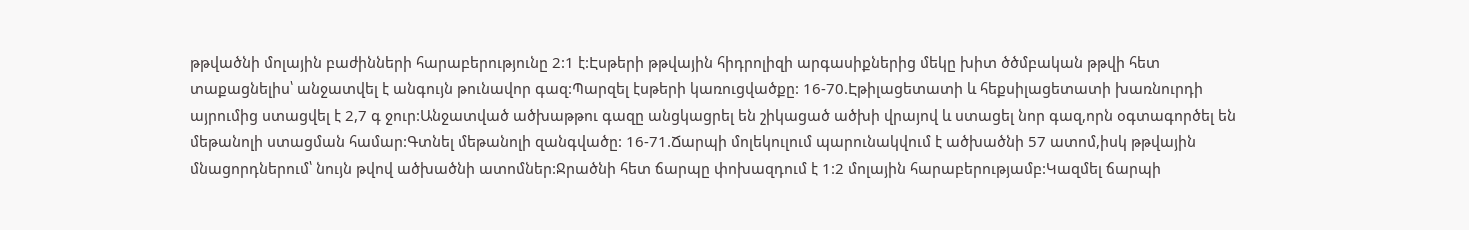թթվածնի մոլային բաժինների հարաբերությունը 2:1 է:Էսթերի թթվային հիդրոլիզի արգասիքներից մեկը խիտ ծծմբական թթվի հետ տաքացնելիս՝ անջատվել է անգույն թունավոր գազ:Պարզել էսթերի կառուցվածքը: 16-70.Էթիլացետատի և հեքսիլացետատի խառնուրդի այրումից ստացվել է 2,7 գ ջուր:Անջատված ածխաթթու գազը անցկացրել են շիկացած ածխի վրայով և ստացել նոր գազ,որն օգտագործել են մեթանոլի ստացման համար:Գտնել մեթանոլի զանգվածը: 16-71.Ճարպի մոլեկուլում պարունակվում է ածխածնի 57 ատոմ,իսկ թթվային մնացորդներում՝ նույն թվով ածխածնի ատոմներ:Ջրածնի հետ ճարպը փոխազդում է 1:2 մոլային հարաբերությամբ:Կազմել ճարպի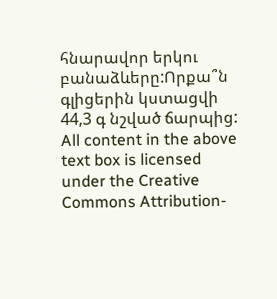հնարավոր երկու բանաձևերը:Որքա՞ն գլիցերին կստացվի 44,3 գ նշված ճարպից: All content in the above text box is licensed under the Creative Commons Attribution-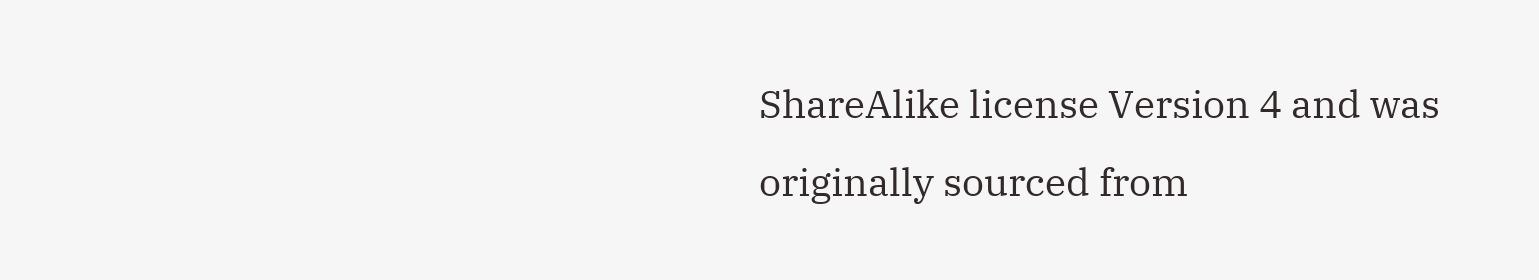ShareAlike license Version 4 and was originally sourced from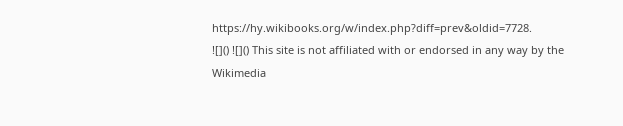https://hy.wikibooks.org/w/index.php?diff=prev&oldid=7728.
![]() ![]() This site is not affiliated with or endorsed in any way by the Wikimedia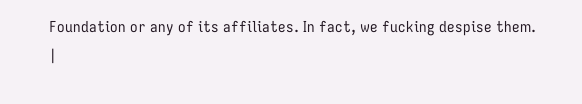Foundation or any of its affiliates. In fact, we fucking despise them.
|